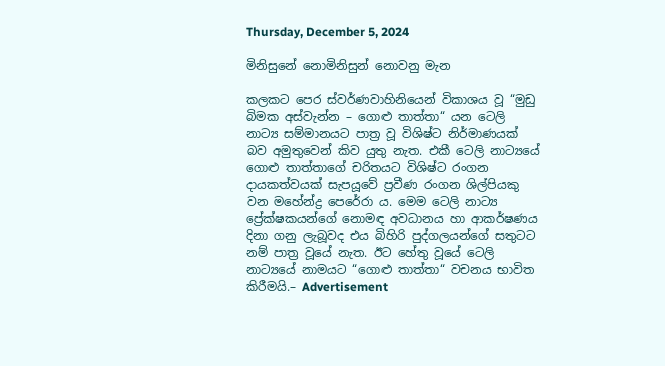Thursday, December 5, 2024

මිනිසුනේ නොමිනිසුන් නොවනු මැන

කලකට පෙර ස්වර්ණවාහිනියෙන් විකාශය වූ “මුඩු බිමක අස්වැන්න – ගොළු තාත්තා“ යන ටෙලි නාට්‍ය සම්මානයට පාත්‍ර වූ විශිෂ්ට නිර්මාණයක් බව අමුතුවෙන් කිව යුතු නැත. එකී ටෙලි නාට්‍යයේ ගොළු තාත්තාගේ චරිතයට විශිෂ්ට රංගන දායකත්වයක් සැපයූවේ ප්‍රවීණ රංගන ශිල්පියකු වන මහේන්ද්‍ර පෙරේරා ය. මෙම ටෙලි නාට්‍ය ප්‍රේක්ෂකයන්ගේ නොමඳ අවධානය හා ආකර්ෂණය දිනා ගනු ලැබූවද එය බිහිරි පුද්ගලයන්ගේ සතුටට නම් පාත්‍ර වූයේ නැත. ඊට හේතු වූයේ ටෙලි නාට්‍යයේ නාමයට “ගොළු තාත්තා“ වචනය භාවිත කිරීමයි.– Advertisement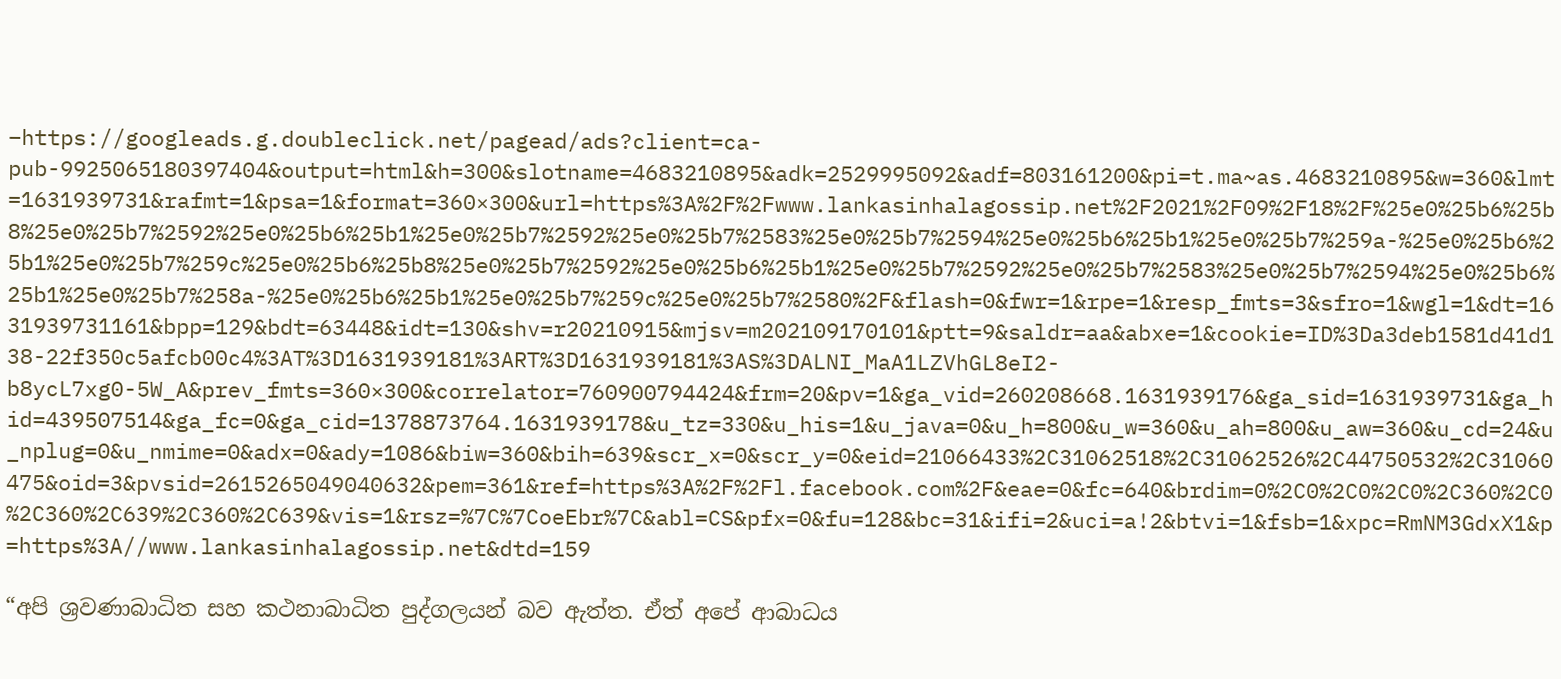–https://googleads.g.doubleclick.net/pagead/ads?client=ca-pub-9925065180397404&output=html&h=300&slotname=4683210895&adk=2529995092&adf=803161200&pi=t.ma~as.4683210895&w=360&lmt=1631939731&rafmt=1&psa=1&format=360×300&url=https%3A%2F%2Fwww.lankasinhalagossip.net%2F2021%2F09%2F18%2F%25e0%25b6%25b8%25e0%25b7%2592%25e0%25b6%25b1%25e0%25b7%2592%25e0%25b7%2583%25e0%25b7%2594%25e0%25b6%25b1%25e0%25b7%259a-%25e0%25b6%25b1%25e0%25b7%259c%25e0%25b6%25b8%25e0%25b7%2592%25e0%25b6%25b1%25e0%25b7%2592%25e0%25b7%2583%25e0%25b7%2594%25e0%25b6%25b1%25e0%25b7%258a-%25e0%25b6%25b1%25e0%25b7%259c%25e0%25b7%2580%2F&flash=0&fwr=1&rpe=1&resp_fmts=3&sfro=1&wgl=1&dt=1631939731161&bpp=129&bdt=63448&idt=130&shv=r20210915&mjsv=m202109170101&ptt=9&saldr=aa&abxe=1&cookie=ID%3Da3deb1581d41d138-22f350c5afcb00c4%3AT%3D1631939181%3ART%3D1631939181%3AS%3DALNI_MaA1LZVhGL8eI2-b8ycL7xg0-5W_A&prev_fmts=360×300&correlator=760900794424&frm=20&pv=1&ga_vid=260208668.1631939176&ga_sid=1631939731&ga_hid=439507514&ga_fc=0&ga_cid=1378873764.1631939178&u_tz=330&u_his=1&u_java=0&u_h=800&u_w=360&u_ah=800&u_aw=360&u_cd=24&u_nplug=0&u_nmime=0&adx=0&ady=1086&biw=360&bih=639&scr_x=0&scr_y=0&eid=21066433%2C31062518%2C31062526%2C44750532%2C31060475&oid=3&pvsid=2615265049040632&pem=361&ref=https%3A%2F%2Fl.facebook.com%2F&eae=0&fc=640&brdim=0%2C0%2C0%2C0%2C360%2C0%2C360%2C639%2C360%2C639&vis=1&rsz=%7C%7CoeEbr%7C&abl=CS&pfx=0&fu=128&bc=31&ifi=2&uci=a!2&btvi=1&fsb=1&xpc=RmNM3GdxX1&p=https%3A//www.lankasinhalagossip.net&dtd=159

“අපි ශ්‍රවණාබාධිත සහ කථනාබාධිත පුද්ගලයන් බව ඇත්ත. ඒත් අපේ ආබාධය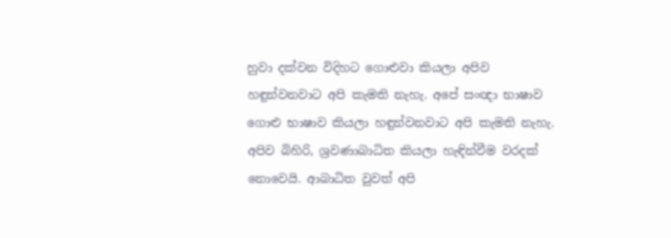හුවා දක්වන විදිහට ගොළුවා කියලා අපිව හඳුන්වනවාට අපි කැමති නැහැ. අපේ සංඥා භාෂාව ගොළු භාෂාව කියලා හඳුන්වනවාට අපි කැමති නැහැ. අපිව බිහිරි, ශ්‍රවණාබාධිත කියලා හැඳින්වීම වරදක් නොවෙයි. ආබාධිත වුවත් අපි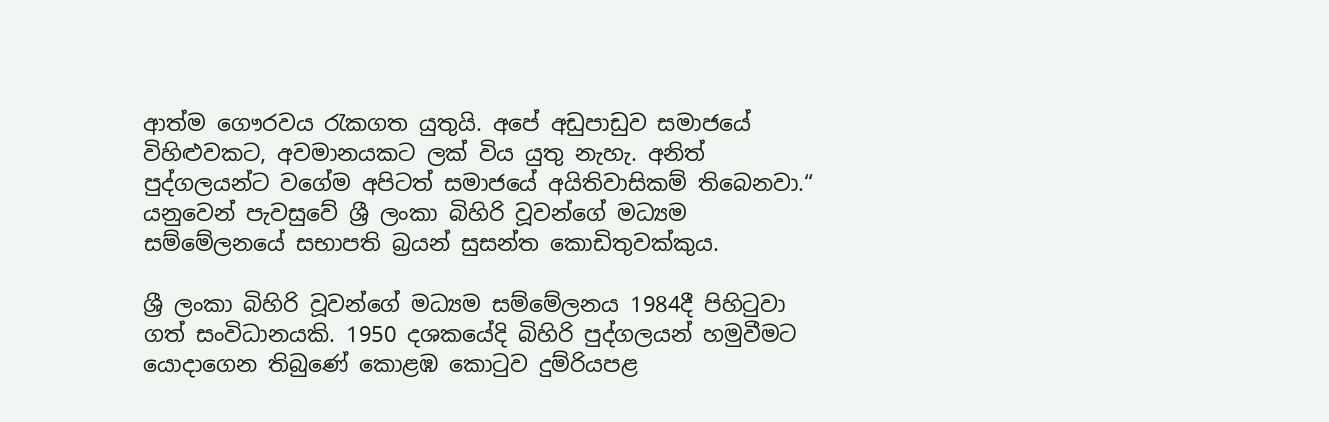ආත්ම ගෞරවය රැකගත යුතුයි. අපේ අඩුපාඩුව සමාජයේ විහිළුවකට, අවමානයකට ලක් විය යුතු නැහැ. අනිත් පුද්ගලයන්ට වගේම අපිටත් සමාජයේ අයිතිවාසිකම් තිබෙනවා.“ යනුවෙන් පැවසුවේ ශ්‍රී ලංකා බිහිරි වූවන්ගේ මධ්‍යම සම්මේලනයේ සභාපති බ්‍රයන් සුසන්ත කොඩිතුවක්කුය.

ශ්‍රී ලංකා බිහිරි වූවන්ගේ මධ්‍යම සම්මේලනය 1984දී පිහිටුවා ගත් සංවිධානයකි. 1950 දශකයේදි බිහිරි පුද්ගලයන් හමුවීමට යොදාගෙන තිබුණේ කොළඹ කොටුව දුම්රියපළ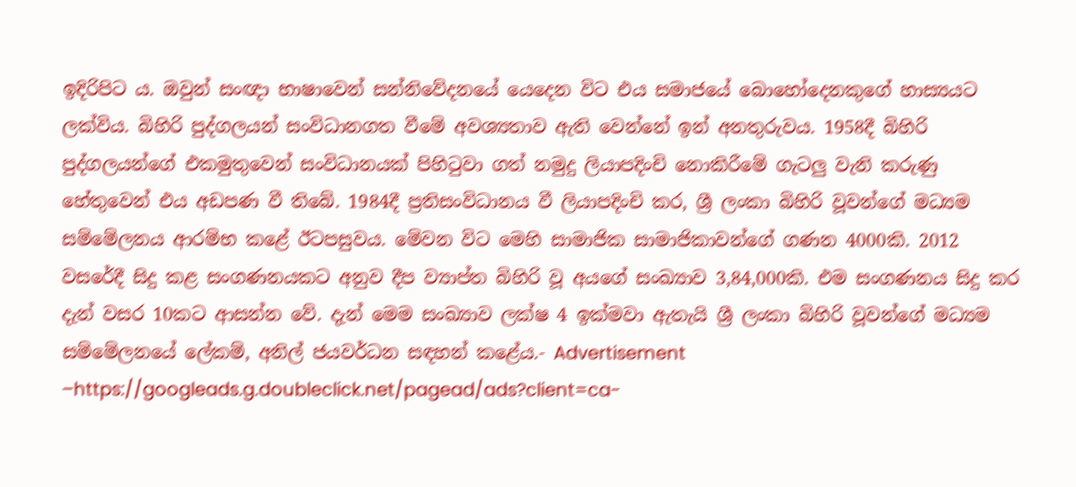ඉදිරිපිට ය. ඔවුන් සංඥා භාෂාවෙන් සන්නිවේදනයේ යෙදෙන විට එය සමාජයේ බොහෝදෙනකුගේ හාස්‍යයට ලක්විය. බිහිරි පුද්ගලයන් සංවිධානගත වීමේ අවශ්‍යතාව ඇති වෙන්නේ ඉන් අනතුරුවය. 1958දී බිහිරි පුද්ගලයන්ගේ එකමුතුවෙන් සංවිධානයක් පිහිටුවා ගත් නමුදු ලියාපදිංචි නොකිරීමේ ගැටලු වැනි කරුණු හේතුවෙන් එය අඩපණ වී තිබේ. 1984දී ප්‍රතිසංවිධානය වී ලියාපදිංචි කර, ශ්‍රී ලංකා බිහිරි වූවන්ගේ මධ්‍යම සම්මේලනය ආරම්භ කළේ ඊටපසුවය. මේවන විට මෙහි සාමාජික සාමාජිකාවන්ගේ ගණන 4000කි. 2012 වසරේදී සිදු කළ සංගණනයකට අනුව දීප ව්‍යාප්ත බිහිරි වූ අයගේ සංඛ්‍යාව 3,84,000කි. එම සංගණනය සිදු කර දැන් වසර 10කට ආසන්න වේ. දැන් මෙම සංඛ්‍යාව ලක්ෂ 4 ඉක්මවා ඇතැයි ශ්‍රී ලංකා බිහිරි වූවන්ගේ මධ්‍යම සම්මේලනයේ ලේකම්, අනිල් ජයවර්ධන සඳහන් කළේය.- Advertisement –https://googleads.g.doubleclick.net/pagead/ads?client=ca-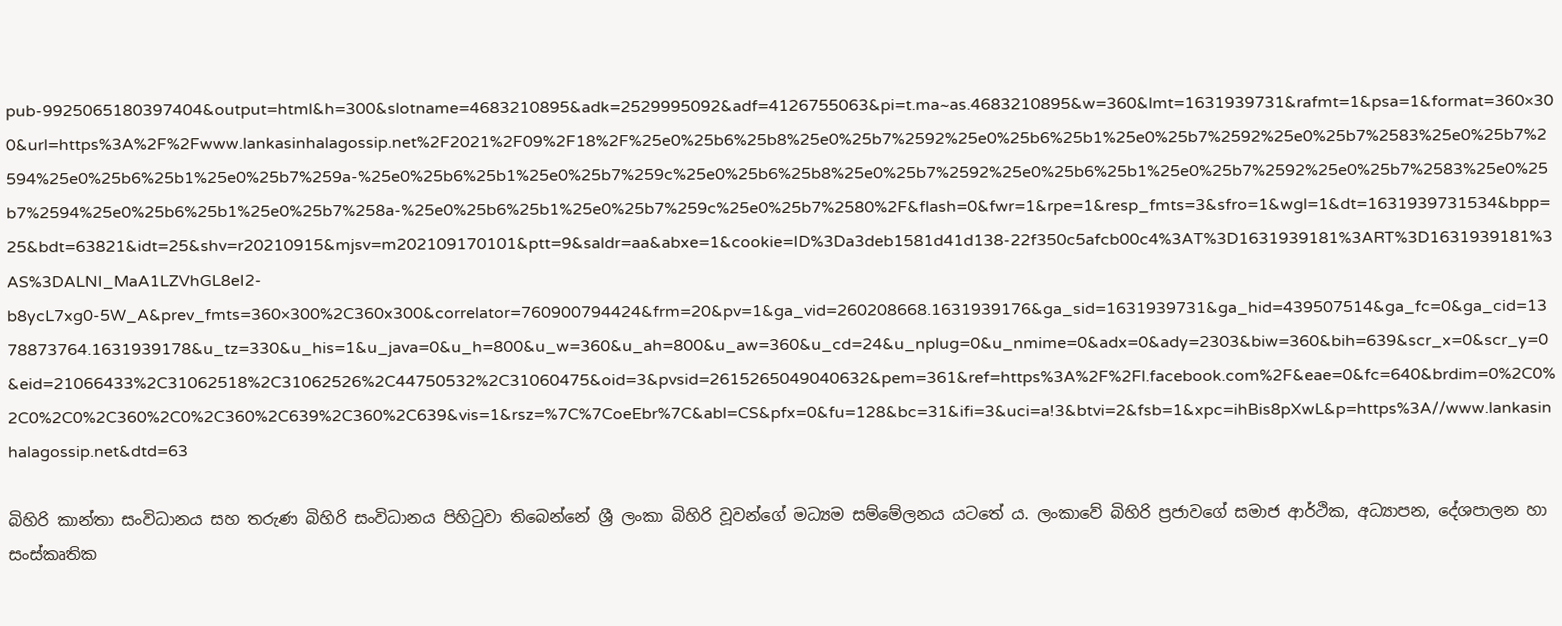pub-9925065180397404&output=html&h=300&slotname=4683210895&adk=2529995092&adf=4126755063&pi=t.ma~as.4683210895&w=360&lmt=1631939731&rafmt=1&psa=1&format=360×300&url=https%3A%2F%2Fwww.lankasinhalagossip.net%2F2021%2F09%2F18%2F%25e0%25b6%25b8%25e0%25b7%2592%25e0%25b6%25b1%25e0%25b7%2592%25e0%25b7%2583%25e0%25b7%2594%25e0%25b6%25b1%25e0%25b7%259a-%25e0%25b6%25b1%25e0%25b7%259c%25e0%25b6%25b8%25e0%25b7%2592%25e0%25b6%25b1%25e0%25b7%2592%25e0%25b7%2583%25e0%25b7%2594%25e0%25b6%25b1%25e0%25b7%258a-%25e0%25b6%25b1%25e0%25b7%259c%25e0%25b7%2580%2F&flash=0&fwr=1&rpe=1&resp_fmts=3&sfro=1&wgl=1&dt=1631939731534&bpp=25&bdt=63821&idt=25&shv=r20210915&mjsv=m202109170101&ptt=9&saldr=aa&abxe=1&cookie=ID%3Da3deb1581d41d138-22f350c5afcb00c4%3AT%3D1631939181%3ART%3D1631939181%3AS%3DALNI_MaA1LZVhGL8eI2-b8ycL7xg0-5W_A&prev_fmts=360×300%2C360x300&correlator=760900794424&frm=20&pv=1&ga_vid=260208668.1631939176&ga_sid=1631939731&ga_hid=439507514&ga_fc=0&ga_cid=1378873764.1631939178&u_tz=330&u_his=1&u_java=0&u_h=800&u_w=360&u_ah=800&u_aw=360&u_cd=24&u_nplug=0&u_nmime=0&adx=0&ady=2303&biw=360&bih=639&scr_x=0&scr_y=0&eid=21066433%2C31062518%2C31062526%2C44750532%2C31060475&oid=3&pvsid=2615265049040632&pem=361&ref=https%3A%2F%2Fl.facebook.com%2F&eae=0&fc=640&brdim=0%2C0%2C0%2C0%2C360%2C0%2C360%2C639%2C360%2C639&vis=1&rsz=%7C%7CoeEbr%7C&abl=CS&pfx=0&fu=128&bc=31&ifi=3&uci=a!3&btvi=2&fsb=1&xpc=ihBis8pXwL&p=https%3A//www.lankasinhalagossip.net&dtd=63

බිහිරි කාන්තා සංවිධානය සහ තරුණ බිහිරි සංවිධානය පිහිටුවා තිබෙන්නේ ශ්‍රී ලංකා බිහිරි වූවන්ගේ මධ්‍යම සම්මේලනය යටතේ ය. ලංකාවේ බිහිරි ප්‍රජාවගේ සමාජ ආර්ථික, අධ්‍යාපන, දේශපාලන හා සංස්කෘතික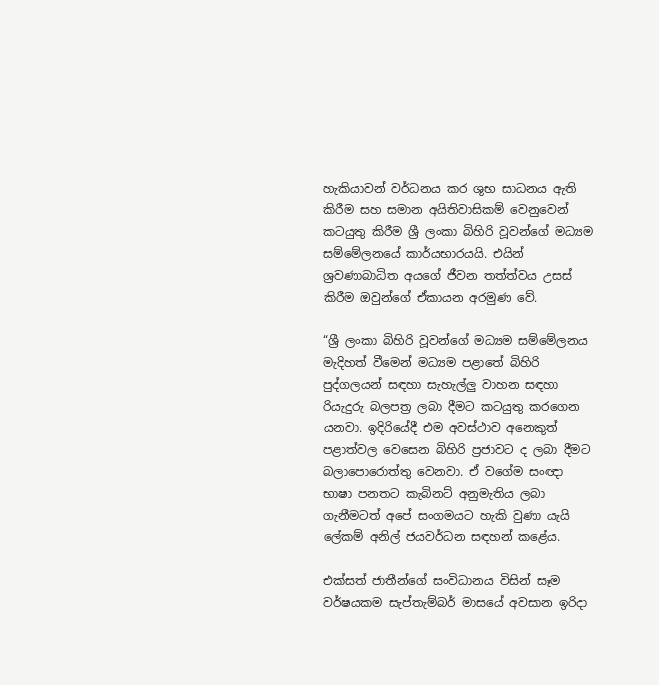හැකියාවන් වර්ධනය කර ශුභ සාධනය ඇති කිරීම සහ සමාන අයිතිවාසිකම් වෙනුවෙන් කටයුතු කිරීම ශ්‍රී ලංකා බිහිරි වූවන්ගේ මධ්‍යම සම්මේලනයේ කාර්යභාරයයි. එයින් ශ්‍රවණාබාධිත අයගේ ජීවන තත්ත්වය උසස් කිරීම ඔවුන්ගේ ඒකායන අරමුණ වේ.

“ශ්‍රී ලංකා බිහිරි වූවන්ගේ මධ්‍යම සම්මේලනය මැදිහත් වීමෙන් මධ්‍යම පළාතේ බිහිරි පුද්ගලයන් සඳහා සැහැල්ලු වාහන සඳහා රියැදුරු බලපත්‍ර ලබා දීමට කටයුතු කරගෙන යනවා. ඉදිරියේදී එම අවස්ථාව අනෙකුත් පළාත්වල වෙසෙන බිහිරි ප්‍රජාවට ද ලබා දීමට බලාපොරොත්තු වෙනවා. ඒ වගේම සංඥා භාෂා පනතට කැබිනට් අනුමැතිය ලබා ගැනීමටත් අපේ සංගමයට හැකි වුණා යැයි ලේකම් අනිල් ජයවර්ධන සඳහන් කළේය.

එක්සත් ජාතීන්ගේ සංවිධානය විසින් සෑම වර්ෂයකම සැප්තැම්බර් මාසයේ අවසාන ඉරිදා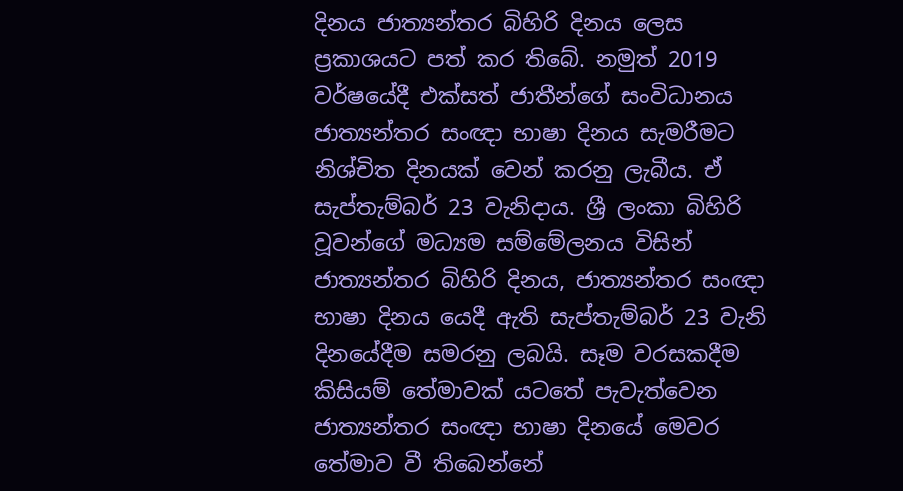දිනය ජාත්‍යන්තර බිහිරි දිනය ලෙස ප්‍රකාශයට පත් කර තිබේ. නමුත් 2019 වර්ෂයේදී එක්සත් ජාතීන්ගේ සංවිධානය ජාත්‍යන්තර සංඥා භාෂා දිනය සැමරීමට නිශ්චිත දිනයක් වෙන් කරනු ලැබීය. ඒ සැප්තැම්බර් 23 වැනිදාය. ශ්‍රී ලංකා බිහිරි වූවන්ගේ මධ්‍යම සම්මේලනය විසින් ජාත්‍යන්තර බිහිරි දිනය, ජාත්‍යන්තර සංඥා භාෂා දිනය යෙදී ඇති සැප්තැම්බර් 23 වැනි දිනයේදීම සමරනු ලබයි. සෑම වරසකදීම කිසියම් තේමාවක් යටතේ පැවැත්වෙන ජාත්‍යන්තර සංඥා භාෂා දිනයේ මෙවර තේමාව වී තිබෙන්නේ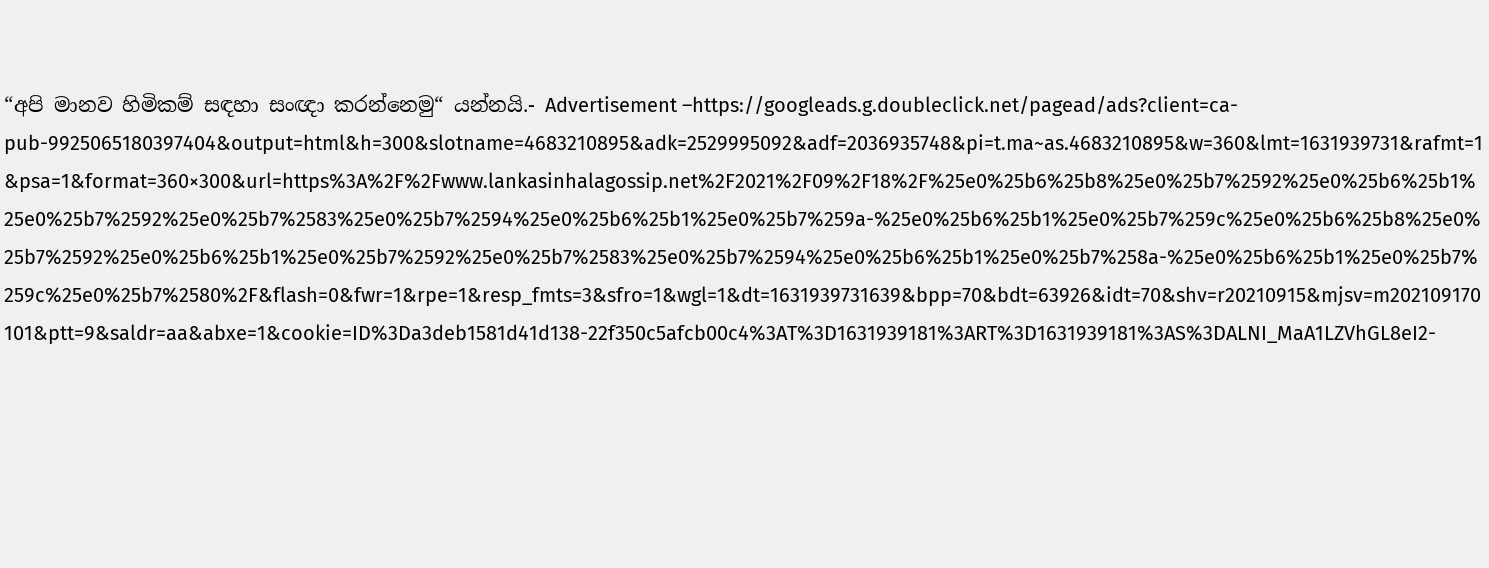“අපි මානව හිමිකම් සඳහා සංඥා කරන්නෙමු“ යන්නයි.- Advertisement –https://googleads.g.doubleclick.net/pagead/ads?client=ca-pub-9925065180397404&output=html&h=300&slotname=4683210895&adk=2529995092&adf=2036935748&pi=t.ma~as.4683210895&w=360&lmt=1631939731&rafmt=1&psa=1&format=360×300&url=https%3A%2F%2Fwww.lankasinhalagossip.net%2F2021%2F09%2F18%2F%25e0%25b6%25b8%25e0%25b7%2592%25e0%25b6%25b1%25e0%25b7%2592%25e0%25b7%2583%25e0%25b7%2594%25e0%25b6%25b1%25e0%25b7%259a-%25e0%25b6%25b1%25e0%25b7%259c%25e0%25b6%25b8%25e0%25b7%2592%25e0%25b6%25b1%25e0%25b7%2592%25e0%25b7%2583%25e0%25b7%2594%25e0%25b6%25b1%25e0%25b7%258a-%25e0%25b6%25b1%25e0%25b7%259c%25e0%25b7%2580%2F&flash=0&fwr=1&rpe=1&resp_fmts=3&sfro=1&wgl=1&dt=1631939731639&bpp=70&bdt=63926&idt=70&shv=r20210915&mjsv=m202109170101&ptt=9&saldr=aa&abxe=1&cookie=ID%3Da3deb1581d41d138-22f350c5afcb00c4%3AT%3D1631939181%3ART%3D1631939181%3AS%3DALNI_MaA1LZVhGL8eI2-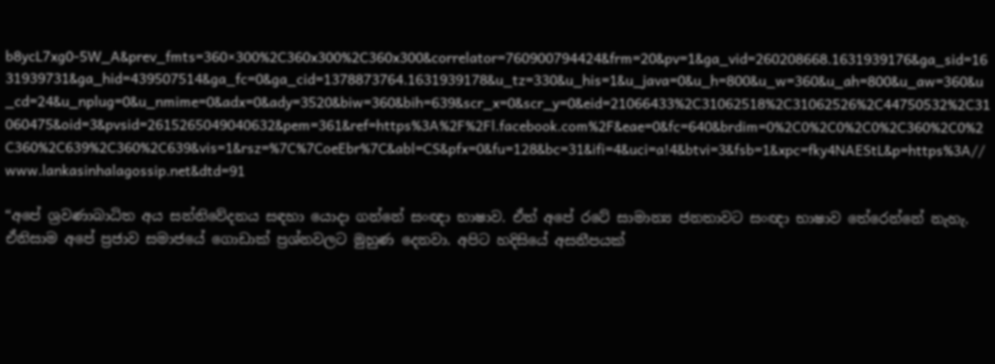b8ycL7xg0-5W_A&prev_fmts=360×300%2C360x300%2C360x300&correlator=760900794424&frm=20&pv=1&ga_vid=260208668.1631939176&ga_sid=1631939731&ga_hid=439507514&ga_fc=0&ga_cid=1378873764.1631939178&u_tz=330&u_his=1&u_java=0&u_h=800&u_w=360&u_ah=800&u_aw=360&u_cd=24&u_nplug=0&u_nmime=0&adx=0&ady=3520&biw=360&bih=639&scr_x=0&scr_y=0&eid=21066433%2C31062518%2C31062526%2C44750532%2C31060475&oid=3&pvsid=2615265049040632&pem=361&ref=https%3A%2F%2Fl.facebook.com%2F&eae=0&fc=640&brdim=0%2C0%2C0%2C0%2C360%2C0%2C360%2C639%2C360%2C639&vis=1&rsz=%7C%7CoeEbr%7C&abl=CS&pfx=0&fu=128&bc=31&ifi=4&uci=a!4&btvi=3&fsb=1&xpc=fky4NAEStL&p=https%3A//www.lankasinhalagossip.net&dtd=91

“අපේ ශ්‍රවණාබාධිත අය සන්නිවේදනය සඳහා යොදා ගන්නේ සංඥා භාෂාව. ඒත් අපේ රටේ සාමාන්‍ය ජනතාවට සංඥා භාෂාව තේරෙන්නේ නැහැ. ඒනිසාම අපේ ප්‍රජාව සමාජයේ ගොඩාක් ප්‍රශ්නවලට මුහුණ දෙනවා. අපිට හදිසියේ අසනීපයක්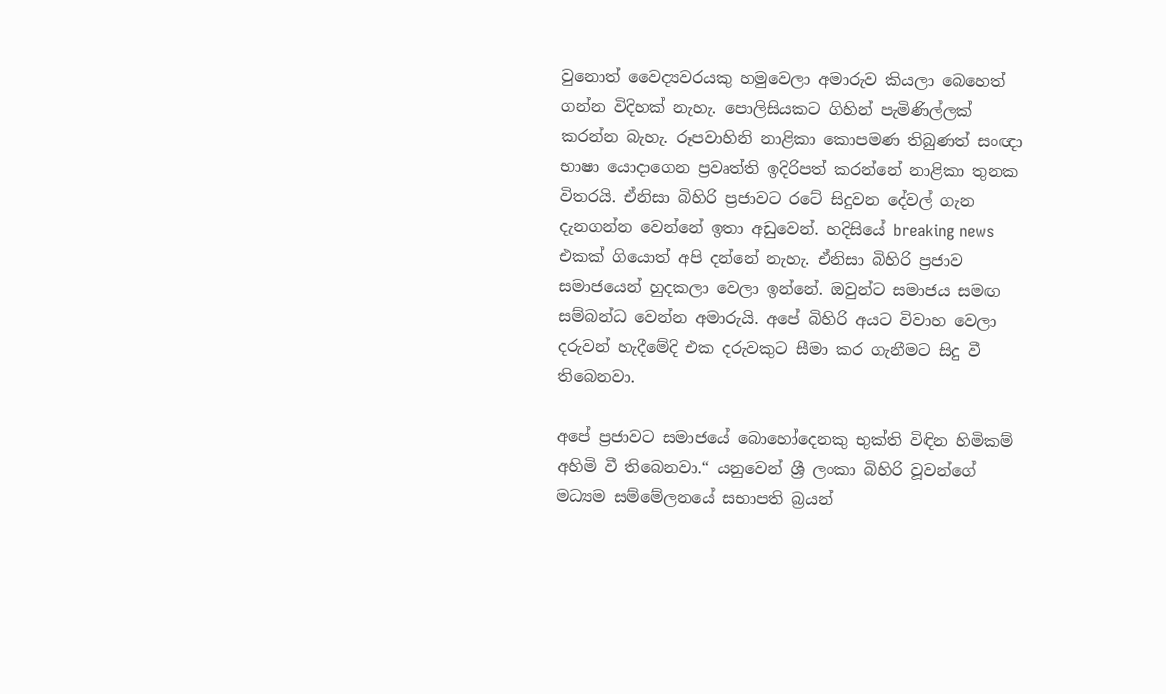වුනොත් වෛද්‍යවරයකු හමුවෙලා අමාරුව කියලා බෙහෙත් ගන්න විදිහක් නැහැ. පොලිසියකට ගිහින් පැමිණිල්ලක් කරන්න බැහැ. රූපවාහිනි නාළිකා කොපමණ තිබුණත් සංඥා භාෂා යොදාගෙන ප්‍රවෘත්ති ඉදිරිපත් කරන්නේ නාළිකා තුනක විතරයි. ඒනිසා බිහිරි ප්‍රජාවට රටේ සිදුවන දේවල් ගැන දැනගන්න වෙන්නේ ඉතා අඩුවෙන්. හදිසියේ breaking news එකක් ගියොත් අපි දන්නේ නැහැ. ඒනිසා බිහිරි ප්‍රජාව සමාජයෙන් හුදකලා වෙලා ඉන්නේ. ඔවුන්ට සමාජය සමඟ සම්බන්ධ වෙන්න අමාරුයි. අපේ බිහිරි අයට විවාහ වෙලා දරුවන් හැදීමේදි එක දරුවකුට සීමා කර ගැනීමට සිදු වී තිබෙනවා.

අපේ ප්‍රජාවට සමාජයේ බොහෝදෙනකු භුක්ති විඳින හිමිකම් අහිමි වී තිබෙනවා.“ යනුවෙන් ශ්‍රී ලංකා බිහිරි වූවන්ගේ මධ්‍යම සම්මේලනයේ සභාපති බ්‍රයන්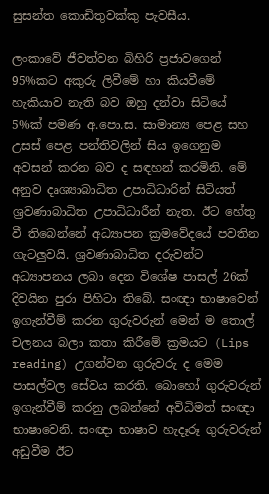සුසන්ත කොඩිතුවක්කු පැවසීය.

ලංකාවේ ජීවත්වන බිහිරි ප්‍රජාවගෙන් 95%කට අකුරු ලිවීමේ හා කියවීමේ හැකියාව නැති බව ඔහු දන්වා සිටියේ 5%ක් පමණ අ.පො.ස. සාමාන්‍ය පෙළ සහ උසස් පෙළ පන්තිවලින් සිය ඉගෙනුම අවසන් කරන බව ද සඳහන් කරමිනි. මේ අනුව දෘශ්‍යාබාධිත උපාධිධාරින් සිටියත් ශ්‍රවණාබාධිත උපාධිධාරීන් නැත. ඊට හේතු වී තිබෙන්නේ අධ්‍යාපන ක්‍රමවේදයේ පවතින ගැටලුවයි. ශ්‍රවණාබාධිත දරුවන්ට අධ්‍යාපනය ලබා දෙන විශේෂ පාසල් 26ක් දිවයින පුරා පිහිටා තිබේ. සංඥා භාෂාවෙන් ඉගැන්වීම් කරන ගුරුවරුන් මෙන් ම තොල් චලනය බලා කතා කිරීමේ ක්‍රමයට (Lips reading) උගන්වන ගුරුවරු ද මෙම පාසල්වල සේවය කරති. බොහෝ ගුරුවරුන් ඉගැන්වීම් කරනු ලබන්නේ අවිධිමත් සංඥා භාෂාවෙනි. සංඥා භාෂාව හැදෑරූ ගුරුවරුන් අඩුවීම ඊට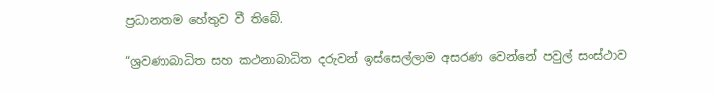ප්‍රධානතම හේතුව වී තිබේ.

“ශ්‍රවණාබාධිත සහ කථනාබාධිත දරුවන් ඉස්සෙල්ලාම අසරණ වෙන්නේ පවුල් සංස්ථාව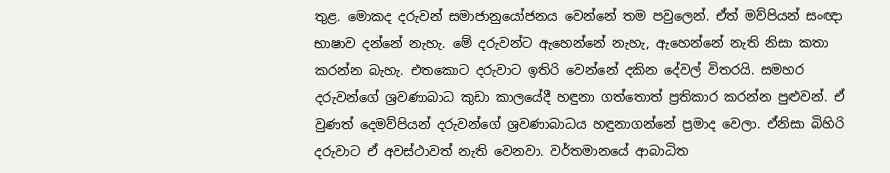තුළ. මොකද දරුවන් සමාජානුයෝජනය වෙන්නේ තම පවුලෙන්. ඒත් මව්පියන් සංඥා භාෂාව දන්නේ නැහැ. මේ දරුවන්ට ඇහෙන්නේ නැහැ, ඇහෙන්නේ නැති නිසා කතා කරන්න බැහැ. එතකොට දරුවාට ඉතිරි වෙන්නේ දකින දේවල් විතරයි. සමහර දරුවන්ගේ ශ්‍රවණාබාධ කුඩා කාලයේදී හඳුනා ගත්තොත් ප්‍රතිකාර කරන්න පුළුවන්. ඒ වුණත් දෙමව්පියන් දරුවන්ගේ ශ්‍රවණාබාධය හඳුනාගන්නේ ප්‍රමාද වෙලා. ඒනිසා බිහිරි දරුවාට ඒ අවස්ථාවත් නැති වෙනවා. වර්තමානයේ ආබාධිත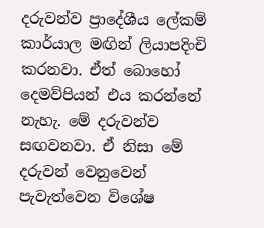දරුවන්ව ප්‍රාදේශී‍ය ලේකම් කාර්යාල මඟින් ලියාපදිංචි කරනවා. ඒත් බොහෝ දෙමව්පියන් එය කරන්නේ නැහැ. මේ දරුවන්ව සඟවනවා. ඒ නිසා මේ දරුවන් වෙනුවෙන් පැවැත්වෙන විශේෂ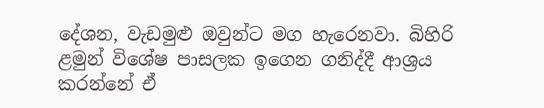දේශන, වැඩමුළු ඔවුන්ට මග හැරෙනවා. බිහිරි ළමුන් විශේෂ පාසලක ඉගෙන ගනිද්දී ආශ්‍රය කරන්නේ ඒ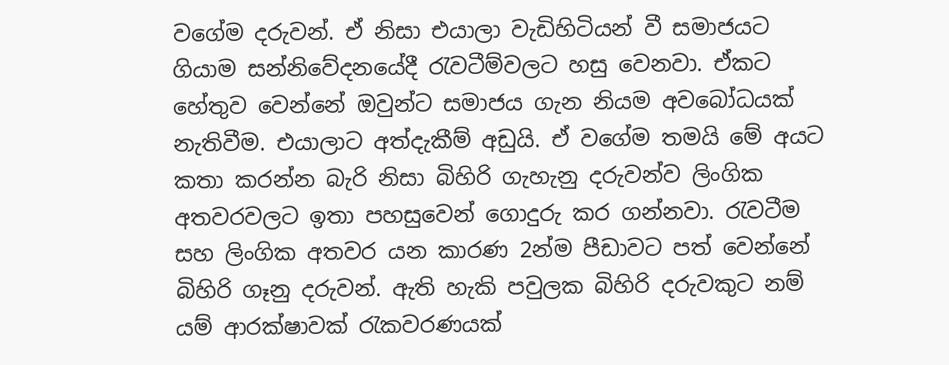වගේම දරුවන්. ඒ නිසා එයාලා වැඩිහිටියන් වී සමාජයට ගියාම සන්නිවේදනයේදී රැවටීම්වලට හසු වෙනවා. ඒකට හේතුව වෙන්නේ ඔවුන්ට සමාජය ගැන නියම අවබෝධයක් නැතිවීම. එයාලාට අත්දැකීම් අඩුයි. ඒ වගේම තමයි මේ අයට කතා කරන්න බැරි නිසා බිහිරි ගැහැනු දරුවන්ව ලිංගික අතවරවලට ඉතා පහසුවෙන් ගොදුරු කර ගන්නවා. රැවටීම සහ ලිංගික අතවර යන කාරණ 2න්ම පීඩාවට පත් වෙන්නේ බිහිරි ගෑනු දරුවන්. ඇති හැකි පවුලක බිහිරි දරුවකුට නම් යම් ආරක්ෂාවක් රැකවරණයක්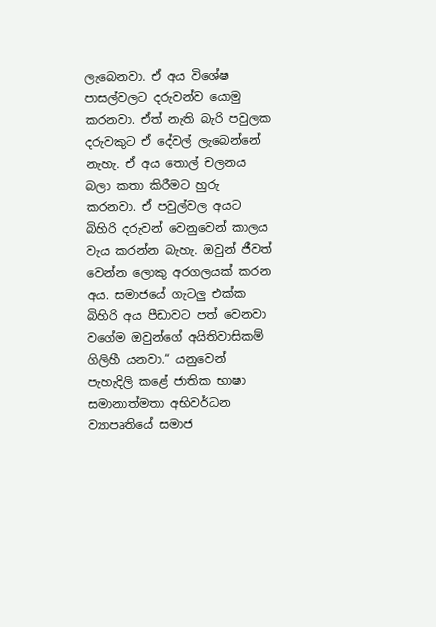ලැබෙනවා. ඒ අය විශේෂ පාසල්වලට දරුවන්ව යොමු කරනවා. ඒත් නැති බැරි පවුලක දරුවකුට ඒ දේවල් ලැබෙන්නේ නැහැ. ඒ අය තොල් චලනය බලා කතා කිරීමට හුරු කරනවා. ඒ පවුල්වල අයට බිහිරි දරුවන් වෙනුවෙන් කාලය වැය කරන්න බැහැ. ඔවුන් ජීවත් වෙන්න ලොකු අරගලයක් කරන අය. සමාජයේ ගැටලු එක්ක බිහිරි අය පීඩාවට පත් වෙනවා වගේම ඔවුන්ගේ අයිතිවාසිකම් ගිලිහී යනවා.“ යනුවෙන් පැහැදිලි කළේ ජාතික භාෂා සමානාත්මතා අභිවර්ධන ව්‍යාපෘතියේ සමාජ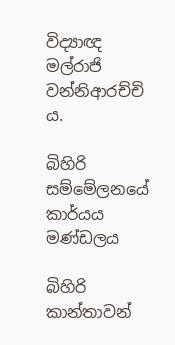විද්‍යාඥ මල්රාජි වන්නිආරච්චි ය.

බිහිරි සම්මේලනයේ කාර්යය මණ්ඩලය

බිහිරි කාන්තාවන්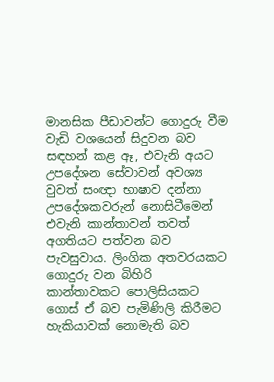මානසික පීඩාවන්ට ගොදුරු වීම වැඩි වශයෙන් සිදුවන බව සඳහන් කළ ඈ, එවැනි අයට උපදේශන සේවාවන් අවශ්‍ය වුවත් සංඥා භාෂාව දන්නා උපදේශකවරුන් නොසිටීමෙන් එවැනි කාන්තාවන් තවත් අගතියට පත්වන බව පැවසුවාය. ලිංගික අතවරයකට ගොදුරු වන බිහිරි කාන්තාවකට පොලිසියකට ගොස් ඒ බව පැමිණිලි කිරීමට හැකියාවක් නොමැති බව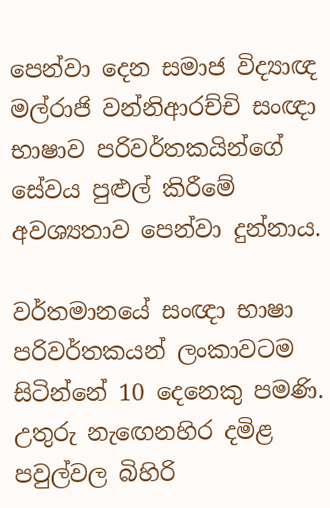පෙන්වා දෙන සමාජ විද්‍යාඥ මල්රාජි වන්නිආරච්චි සංඥා භාෂාව පරිවර්තකයින්ගේ සේවය පුළුල් කිරීමේ අවශ්‍යතාව පෙන්වා දුන්නාය.

වර්තමානයේ සංඥා භාෂා පරිවර්තකයන් ලංකාවටම සිටින්නේ 10 දෙනෙකු පමණි. උතුරු නැඟෙනහිර දමිළ පවුල්වල බිහිරි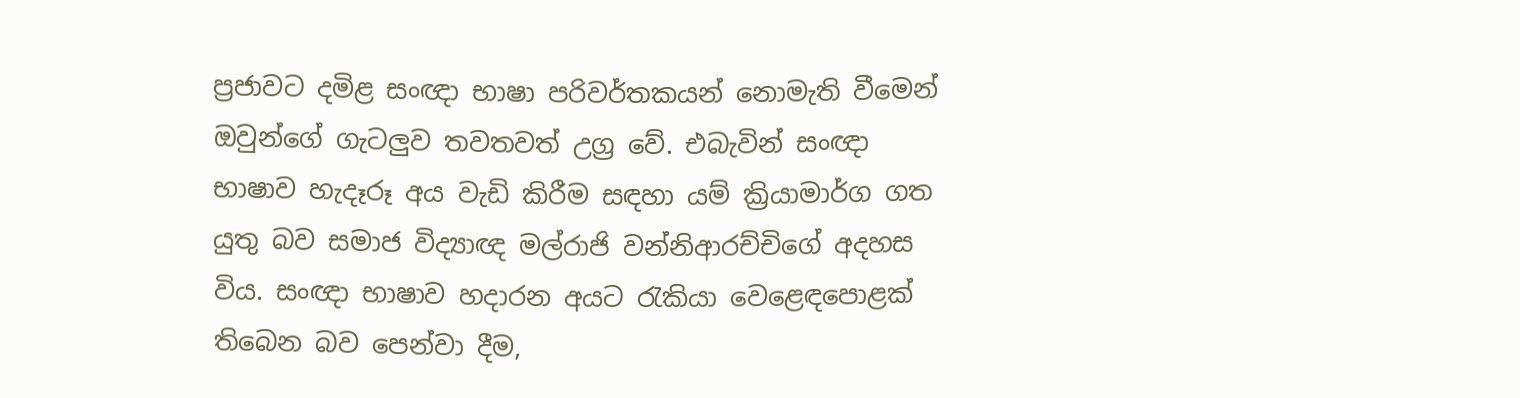ප්‍රජාවට දමිළ සංඥා භාෂා පරිවර්තකයන් නොමැති වීමෙන් ඔවුන්ගේ ගැටලුව තවතවත් උග්‍ර වේ. එබැවින් සංඥා භාෂාව හැදෑරූ අය වැඩි කිරීම සඳහා යම් ක්‍රියාමාර්ග ගත යුතු බව සමාජ විද්‍යාඥ මල්රාජි වන්නිආරච්චිගේ අදහස විය. සංඥා භාෂාව හදාරන අයට රැකියා වෙළෙඳපොළක් තිබෙන බව පෙන්වා දීම,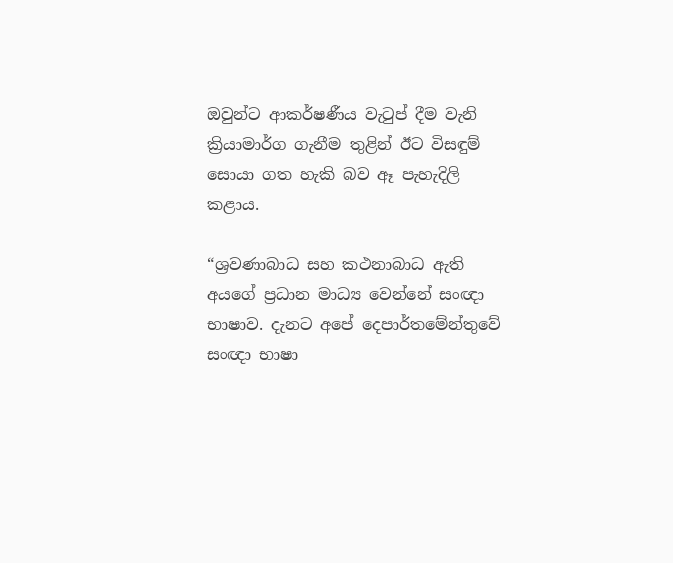ඔවුන්ට ආකර්ෂණීය වැටුප් දීම වැනි ක්‍රියාමාර්ග ගැනීම තුළින් ඊට විසඳුම් සොයා ගත හැකි බව ඈ පැහැදිලි කළාය.

“ශ්‍රවණාබාධ සහ කථනාබාධ ඇති අයගේ ප්‍රධාන මාධ්‍ය වෙන්නේ සංඥා භාෂාව. දැනට අපේ දෙපාර්තමේන්තුවේ සංඥා භාෂා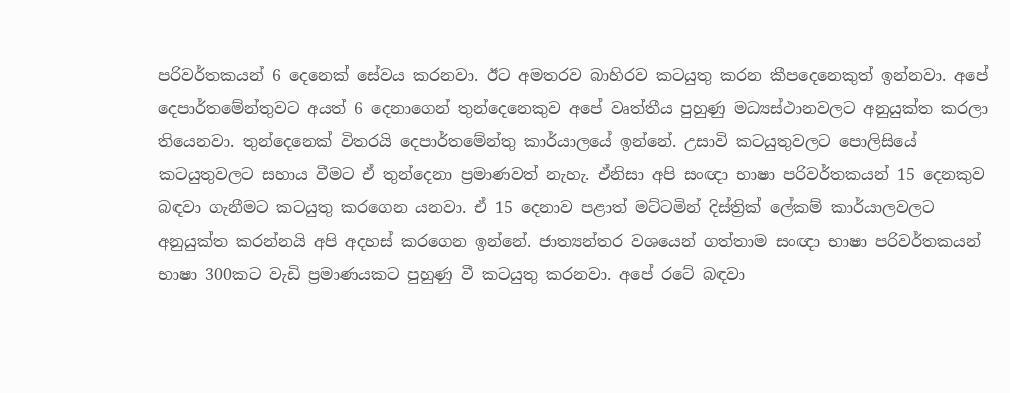පරිවර්තකයන් 6 දෙනෙක් සේවය කරනවා. ඊට අමතරව බාහිරව කටයුතු කරන කීපදෙනෙකුත් ඉන්නවා. අපේ දෙපාර්තමේන්තුවට අයත් 6 දෙනාගෙන් තුන්දෙනෙකුව අපේ වෘත්තීය පුහුණු මධ්‍යස්ථානවලට අනුයුක්ත කරලා තියෙනවා. තුන්දෙනෙක් විතරයි දෙපාර්තමේන්තු කාර්යාලයේ ඉන්නේ. උසාවි කටයුතුවලට පොලිසියේ කටයුතුවලට සහාය වීමට ඒ තුන්දෙනා ප්‍රමාණවත් නැහැ. ඒනිසා අපි සංඥා භාෂා පරිවර්තකයන් 15 දෙනකුව බඳවා ගැනීමට කටයුතු කරගෙන යනවා. ඒ 15 දෙනාව පළාත් මට්ටමින් දිස්ත්‍රික් ලේකම් කාර්යාලවලට අනුයුක්ත කරන්නයි අපි අදහස් කරගෙන ඉන්නේ. ජාත්‍යන්තර වශයෙන් ගත්තාම සංඥා භාෂා පරිවර්තකයන් භාෂා 300කට වැඩි ප්‍රමාණයකට පුහුණු වී කටයුතු කරනවා. අපේ රටේ බඳවා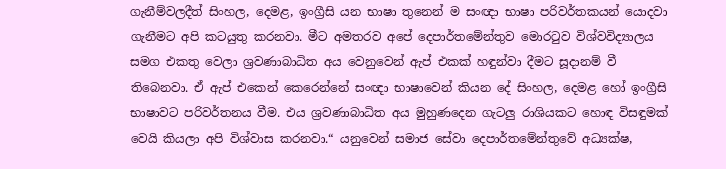ගැනීම්වලදීත් සිංහල, දෙමළ, ඉංග්‍රීසි යන භාෂා තුනෙන් ම සංඥා භාෂා පරිවර්තකයන් යොදවා ගැනීමට අපි කටයුතු කරනවා. මීට අමතරව අපේ දෙපාර්තමේන්තුව මොරටුව විශ්වවිද්‍යාලය සමග එකතු වෙලා ශ්‍රවණාබාධිත අය වෙනුවෙන් ඇප් එකක් හඳුන්වා දීමට සූදානම් වී තිබෙනවා. ඒ ඇප් එකෙන් කෙරෙන්නේ සංඥා භාෂාවෙන් කියන දේ සිංහල, දෙමළ හෝ ඉංග්‍රීසි භාෂාවට පරිවර්තනය වීම. එය ශ්‍රවණාබාධිත අය මුහුණදෙන ගැටලු රාශියකට හොඳ විසඳුමක් වෙයි කියලා අපි විශ්වාස කරනවා.“ යනුවෙන් සමාජ සේවා දෙපාර්තමේන්තුවේ අධ්‍යක්ෂ,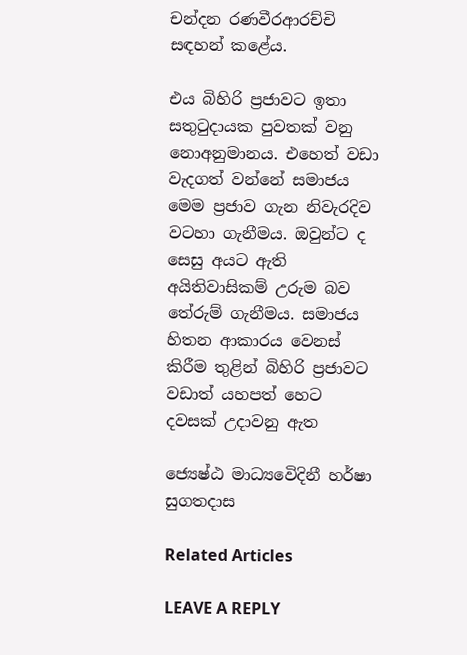චන්දන රණවීරආරච්චි සඳහන් කළේය.

එය බිහිරි ප්‍රජාවට ඉතා සතුටුදායක පුවතක් වනු නොඅනුමානය. එහෙත් වඩා වැදගත් වන්නේ සමාජය මෙම ප්‍රජාව ගැන නිවැරදිව වටහා ගැනීමය. ඔවුන්ට ද සෙසු අයට ඇති අයිතිවාසිකම් උරුම බව තේරුම් ගැනීමය. සමාජය හිතන ආකාරය වෙනස් කිරීම තුළින් බිහිරි ප්‍රජාවට වඩාත් යහපත් හෙට දවසක් උදාවනු ඇත

ජ්‍යෙෂ්ඨ මාධ්‍යවෙිදිනී හර්ෂා සුගතදාස

Related Articles

LEAVE A REPLY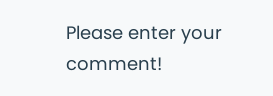Please enter your comment!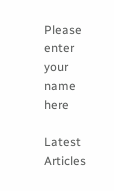Please enter your name here

Latest Articles